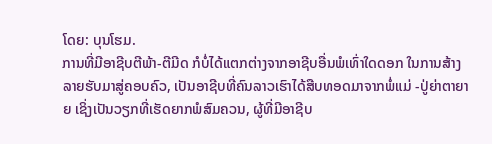ໂດຍ: ບຸນໂຮມ.
ການທີ່ມີອາຊີບຕີພ້າ-ຕີມີດ ກໍບໍ່ໄດ້ແຕກຕ່າງຈາກອາຊີບອື່ນພໍເທົ່າໃດດອກ ໃນການສ້າງລາຍຮັບມາສູ່ຄອບຄົວ, ເປັນອາຊີບທີ່ຄົນລາວເຮົາໄດ້ສືບທອດມາຈາກພໍ່ແມ່ -ປູ່ຍ່າຕາຍາຍ ເຊິ່ງເປັນວຽກທີ່ເຮັດຍາກພໍສົມຄວນ, ຜູ້ທີ່ມີອາຊີບ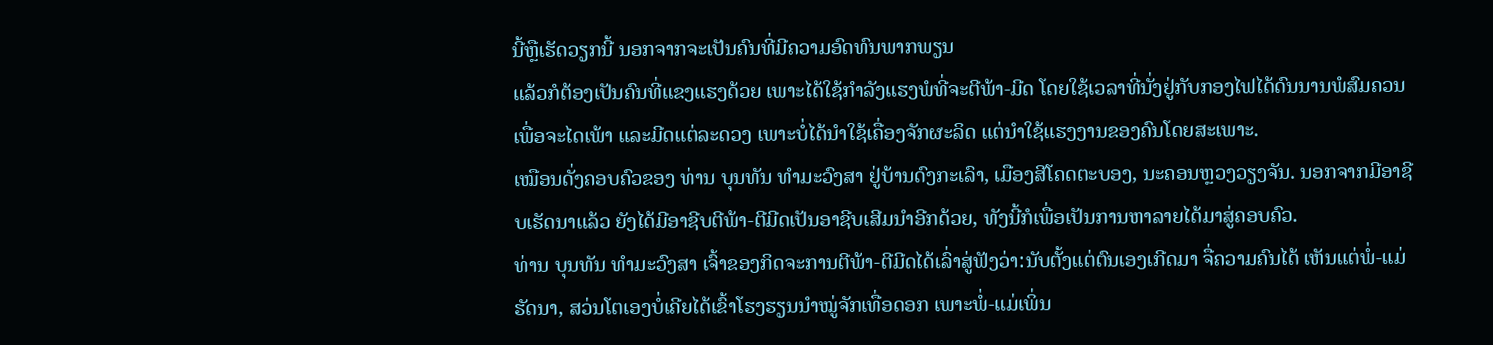ນີ້ຫຼືເຮັດວຽກນີ້ ນອກຈາກຈະເປັນຄົນທີ່ມີຄວາມອົດທົນພາກພຽນ
ແລ້ວກໍຕ້ອງເປັນຄົນທີ່ແຂງແຮງດ້ວຍ ເພາະໄດ້ໃຊ້ກຳລັງແຮງພໍທີ່ຈະຕີພ້າ-ມີດ ໂດຍໃຊ້ເວລາທີ່ນັ່ງຢູ່ກັບກອງໄຟໄດ້ດົນນານພໍສົມຄວນ ເພື່ອຈະໄດເພ້າ ແລະມີດແຕ່ລະດວງ ເພາະບໍ່ໄດ້ນຳໃຊ້ເຄື່ອງຈັກຜະລິດ ແຕ່ນຳໃຊ້ແຮງງານຂອງຄົນໂດຍສະເພາະ.
ເໝືອນດັ່ງຄອບຄົວຂອງ ທ່ານ ບຸນທັນ ທຳມະວົງສາ ຢູ່ບ້ານດົງກະເລົາ, ເມືອງສີໂຄດຕະບອງ, ນະຄອນຫຼວງວຽງຈັນ. ນອກຈາກມີອາຊີບເຮັດນາແລ້ວ ຍັງໄດ້ມີອາຊີບຕີພ້າ-ຕີມີດເປັນອາຊີບເສີມນຳອີກດ້ວຍ, ທັງນີ້ກໍເພື່ອເປັນການຫາລາຍໄດ້ມາສູ່ຄອບຄົວ.
ທ່ານ ບຸນທັນ ທຳມະວົງສາ ເຈົ້າຂອງກິດຈະການຕີພ້າ-ຕີມີດໄດ້ເລົ່າສູ່ຟັງວ່າ:ນັບຕັ້ງແຕ່ຕົນເອງເກີດມາ ຈື່ຄວາມຄົນໄດ້ ເຫັນແຕ່ພໍ່-ແມ່ ຮັດນາ, ສວ່ນໂຕເອງບໍ່ເຄີຍໄດ້ເຂົ້າໂຮງຮຽນນຳໝູ່ຈັກເທື່ອດອກ ເພາະພໍ່-ແມ່ເພິ່ນ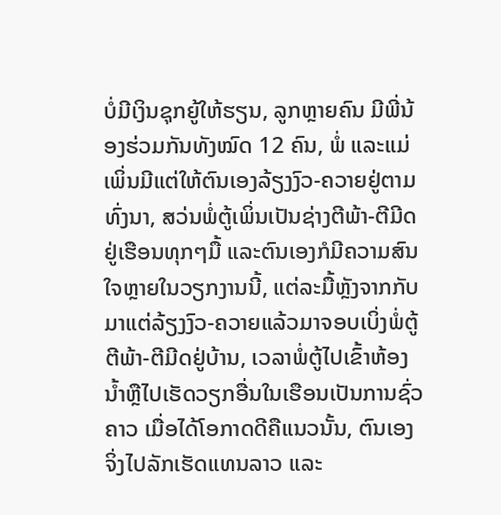ບໍ່ມີເງິນຊຸກຍູ້ໃຫ້ຮຽນ, ລູກຫຼາຍຄົນ ມີພີ່ນ້ອງຮ່ວມກັນທັງໝົດ 12 ຄົນ, ພໍ່ ແລະແມ່ເພິ່ນມີແຕ່ໃຫ້ຕົນເອງລ້ຽງງົວ-ຄວາຍຢູ່ຕາມທົ່ງນາ, ສວ່ນພໍ່ຕູ້ເພິ່ນເປັນຊ່າງຕີພ້າ-ຕີມີດຢູ່ເຮືອນທຸກໆມື້ ແລະຕົນເອງກໍມີຄວາມສົນໃຈຫຼາຍໃນວຽກງານນີ້, ແຕ່ລະມື້ຫຼັງຈາກກັບມາແຕ່ລ້ຽງງົວ-ຄວາຍແລ້ວມາຈອບເບິ່ງພໍ່ຕູ້ຕີພ້າ-ຕີມີດຢູ່ບ້ານ, ເວລາພໍ່ຕູ້ໄປເຂົ້າຫ້ອງນໍ້າຫຼືໄປເຮັດວຽກອື່ນໃນເຮືອນເປັນການຊົ່ວຄາວ ເມື່ອໄດ້ໂອກາດດີຄືແນວນັ້ນ, ຕົນເອງຈິ່ງໄປລັກເຮັດແທນລາວ ແລະ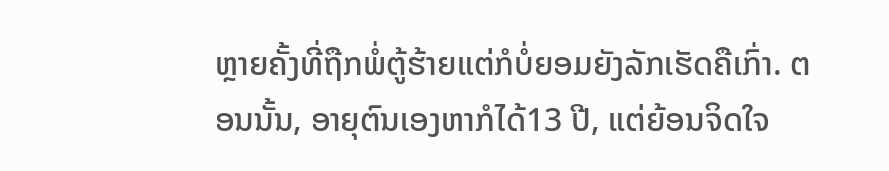ຫຼາຍຄັ້ງທີ່ຖືກພໍ່ຕູ້ຮ້າຍແຕ່ກໍບໍ່ຍອມຍັງລັກເຮັດຄືເກົ່າ. ຕອນນັ້ນ, ອາຍຸຕົນເອງຫາກໍໄດ້13 ປີ, ແຕ່ຍ້ອນຈິດໃຈ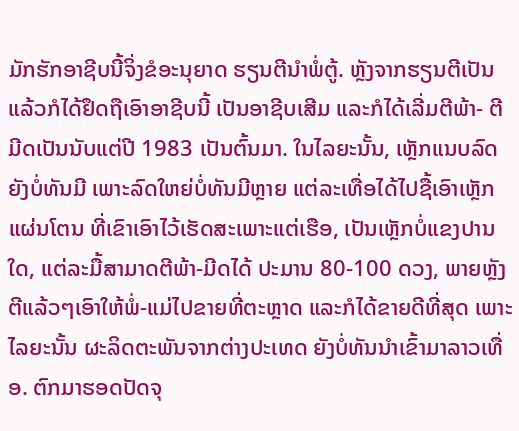ມັກຮັກອາຊີບນີ້ຈິ່ງຂໍອະນຸຍາດ ຮຽນຕີນຳພໍ່ຕູ້. ຫຼັງຈາກຮຽນຕີເປັນແລ້ວກໍໄດ້ຢຶດຖືເອົາອາຊີບນີ້ ເປັນອາຊີບເສີມ ແລະກໍໄດ້ເລີ່ມຕີພ້າ- ຕີມີດເປັນນັບແຕ່ປີ 1983 ເປັນຕົ້ນມາ. ໃນໄລຍະນັ້ນ, ເຫຼັກແນບລົດຍັງບໍ່ທັນມີ ເພາະລົດໃຫຍ່ບໍ່ທັນມີຫຼາຍ ແຕ່ລະເທື່ອໄດ້ໄປຊື້ເອົາເຫຼັກແຜ່ນໂຕນ ທີ່ເຂົາເອົາໄວ້ເຮັດສະເພາະແຕ່ເຮືອ, ເປັນເຫຼັກບໍ່ແຂງປານໃດ, ແຕ່ລະມື້ສາມາດຕີພ້າ-ມີດໄດ້ ປະມານ 80-100 ດວງ, ພາຍຫຼັງຕີແລ້ວໆເອົາໃຫ້ພໍ່-ແມ່ໄປຂາຍທີ່ຕະຫຼາດ ແລະກໍໄດ້ຂາຍດີທີ່ສຸດ ເພາະໄລຍະນັ້ນ ຜະລິດຕະພັນຈາກຕ່າງປະເທດ ຍັງບໍ່ທັນນຳເຂົ້າມາລາວເທື່ອ. ຕົກມາຮອດປັດຈຸ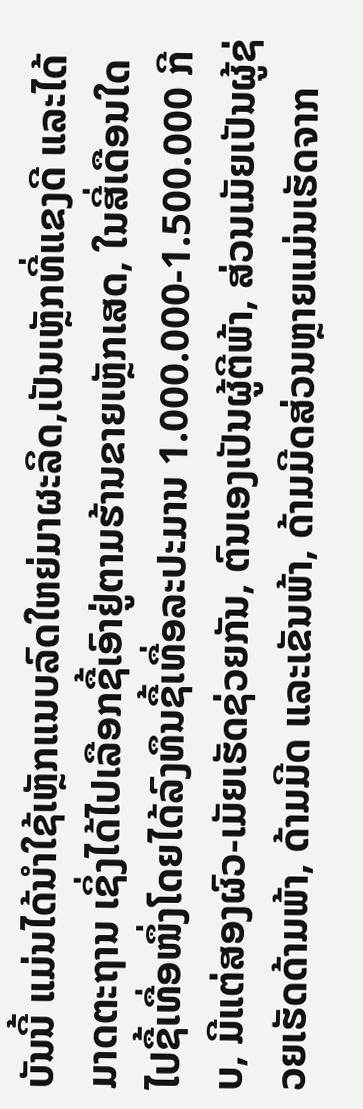ບັນນີ້ ແມ່ນໄດ້ນຳໃຊ້ເຫຼັກແນບລົດໃຫຍ່ມາຜະລິດ,ເປັນເຫຼັກທີ່ແຂງດີ ແລະໄດ້ມາດຕະຖານ ເຊິ່ງໄດ້ໄປເລືອກຊື້ເອົາຢູ່ຕາມຮ້ານຂາຍເຫຼັກເສດ, ໃນສີ່ເດືອນໃດ
ໄປຊື້ເທື່ອໜຶ່ງໂດຍໄດ້ລົງທຶນຊື້ເທື່ອລະປະມານ 1.000.000-1.500.000 ກີບ, ມີແຕ່ສອງຜົວ-ເມັຍເຮັດຊ່ວຍກັນ, ຕົນເອງເປັນຜູ້ຕີພ້າ, ສ່ວນເມັຍເປັນຜູ້ຊ່ວຍເຮັດດ້າມພ້າ, ດ້າມມີດ ແລະເຂັນພ້າ, ດ້າມມີດສ່ວນຫຼາຍແມ່ນເຮັດຈາກ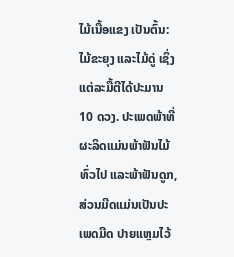ໄມ້ເນື້ອແຂງ ເປັນຕົ້ນ: ໄມ້ຂະຍຸງ ແລະໄມ້ດູ່ ເຊິ່ງແຕ່ລະມື້ຕີໄດ້ປະມານ
10 ດວງ. ປະເພດພ້າທີ່ຜະລິດແມ່ນພ້າຟັນໄມ້ທົ່ວໄປ ແລະພ້າຟັນດູກ, ສ່ວນມີດແມ່ນເປັນປະເພດມີດ ປາຍແຫຼມໄວ້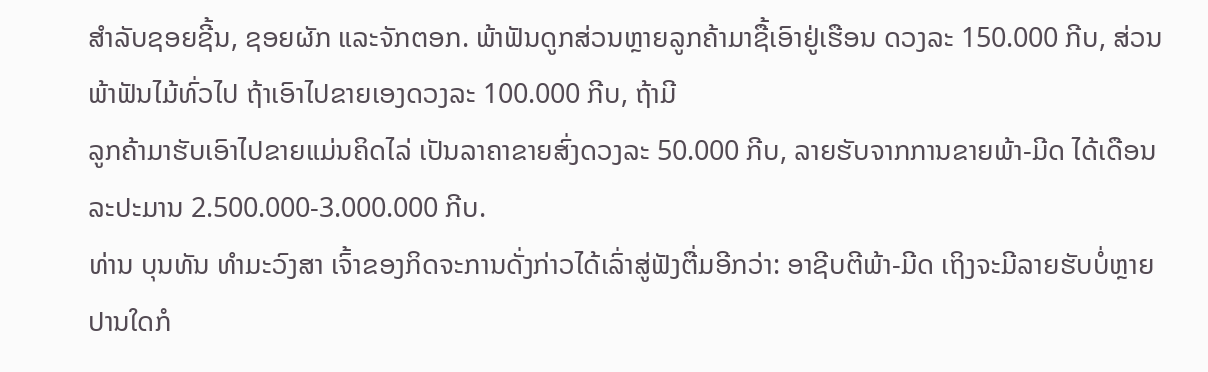ສຳລັບຊອຍຊີ້ນ, ຊອຍຜັກ ແລະຈັກຕອກ. ພ້າຟັນດູກສ່ວນຫຼາຍລູກຄ້າມາຊື້ເອົາຢູ່ເຮືອນ ດວງລະ 150.000 ກີບ, ສ່ວນພ້າຟັນໄມ້ທົ່ວໄປ ຖ້າເອົາໄປຂາຍເອງດວງລະ 100.000 ກີບ, ຖ້າມີ
ລູກຄ້າມາຮັບເອົາໄປຂາຍແມ່ນຄິດໄລ່ ເປັນລາຄາຂາຍສົ່ງດວງລະ 50.000 ກີບ, ລາຍຮັບຈາກການຂາຍພ້າ-ມີດ ໄດ້ເດືອນລະປະມານ 2.500.000-3.000.000 ກີບ.
ທ່ານ ບຸນທັນ ທຳມະວົງສາ ເຈົ້າຂອງກິດຈະການດັ່ງກ່າວໄດ້ເລົ່າສູ່ຟັງຕື່ມອີກວ່າ: ອາຊີບຕີພ້າ-ມີດ ເຖິງຈະມີລາຍຮັບບໍ່ຫຼາຍປານໃດກໍ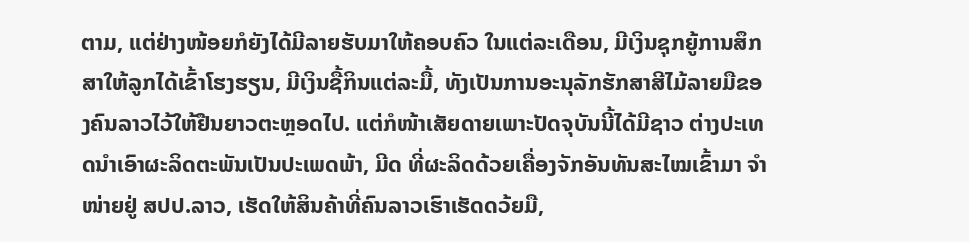ຕາມ, ແຕ່ຢ່າງໜ້ອຍກໍຍັງໄດ້ມີລາຍຮັບມາໃຫ້ຄອບຄົວ ໃນແຕ່ລະເດືອນ, ມີເງິນຊຸກຍູ້ການສຶກສາໃຫ້ລູກໄດ້ເຂົ້າໂຮງຮຽນ, ມີເງິນຊື້ກິນແຕ່ລະມື້, ທັງເປັນການອະນຸລັກຮັກສາສີໄມ້ລາຍມືຂອງຄົນລາວໄວ້ໃຫ້ຢືນຍາວຕະຫຼອດໄປ. ແຕ່ກໍໜ້າເສັຍດາຍເພາະປັດຈຸບັນນີ້ໄດ້ມີຊາວ ຕ່າງປະເທດນຳເອົາຜະລິດຕະພັນເປັນປະເພດພ້າ, ມີດ ທີ່ຜະລິດດ້ວຍເຄື່ອງຈັກອັນທັນສະໄໝເຂົ້າມາ ຈຳໜ່າຍຢູ່ ສປປ.ລາວ, ເຮັດໃຫ້ສິນຄ້າທີ່ຄົນລາວເຮົາເຮັດດວ້ຍມື,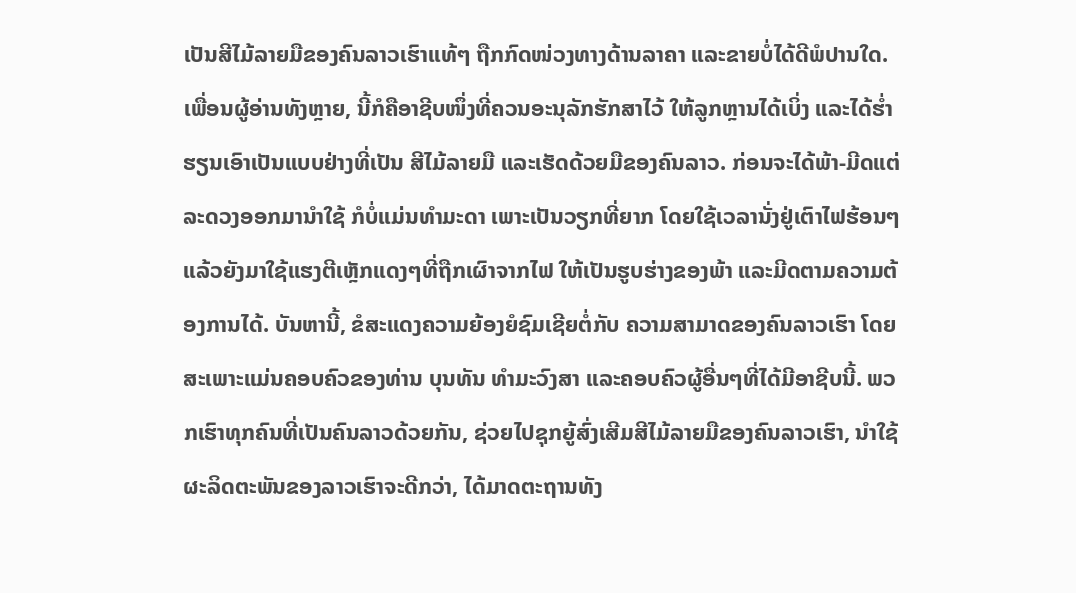ເປັນສີໄມ້ລາຍມືຂອງຄົນລາວເຮົາແທ້ໆ ຖືກກົດໜ່ວງທາງດ້ານລາຄາ ແລະຂາຍບໍ່ໄດ້ດີພໍປານໃດ.
ເພື່ອນຜູ້ອ່ານທັງຫຼາຍ, ນີ້ກໍຄືອາຊີບໜຶ່ງທີ່ຄວນອະນຸລັກຮັກສາໄວ້ ໃຫ້ລູກຫຼານໄດ້ເບິ່ງ ແລະໄດ້ຮໍ່າຮຽນເອົາເປັນແບບຢ່າງທີ່ເປັນ ສີໄມ້ລາຍມື ແລະເຮັດດ້ວຍມືຂອງຄົນລາວ. ກ່ອນຈະໄດ້ພ້າ-ມີດແຕ່ລະດວງອອກມານຳໃຊ້ ກໍບໍ່ແມ່ນທຳມະດາ ເພາະເປັນວຽກທີ່ຍາກ ໂດຍໃຊ້ເວລານັ່ງຢູ່ເຕົາໄຟຮ້ອນໆ ແລ້ວຍັງມາໃຊ້ແຮງຕີເຫຼັກແດງໆທີ່ຖືກເຜົາຈາກໄຟ ໃຫ້ເປັນຮູບຮ່າງຂອງພ້າ ແລະມີດຕາມຄວາມຕ້ອງການໄດ້. ບັນຫານີ້, ຂໍສະແດງຄວາມຍ້ອງຍໍຊົມເຊີຍຕໍ່ກັບ ຄວາມສາມາດຂອງຄົນລາວເຮົາ ໂດຍສະເພາະແມ່ນຄອບຄົວຂອງທ່ານ ບຸນທັນ ທຳມະວົງສາ ແລະຄອບຄົວຜູ້ອື່ນໆທີ່ໄດ້ມີອາຊີບນີ້. ພວກເຮົາທຸກຄົນທີ່ເປັນຄົນລາວດ້ວຍກັນ, ຊ່ວຍໄປຊຸກຍູ້ສົ່ງເສີມສີໄມ້ລາຍມືຂອງຄົນລາວເຮົາ, ນຳໃຊ້ຜະລິດຕະພັນຂອງລາວເຮົາຈະດີກວ່າ, ໄດ້ມາດຕະຖານທັງ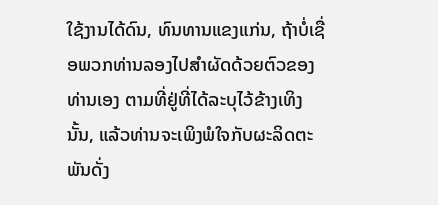ໃຊ້ງານໄດ້ດົນ, ທົນທານແຂງແກ່ນ, ຖ້າບໍ່ເຊື່ອພວກທ່ານລອງໄປສຳຜັດດ້ວຍຕົວຂອງທ່ານເອງ ຕາມທີ່ຢູ່ທີ່ໄດ້ລະບຸໄວ້ຂ້າງເທິງນັ້ນ, ແລ້ວທ່ານຈະເພິງພໍໃຈກັບຜະລິດຕະພັນດັ່ງ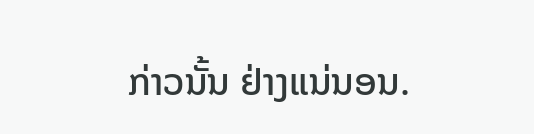ກ່າວນັ້ນ ຢ່າງແນ່ນອນ.